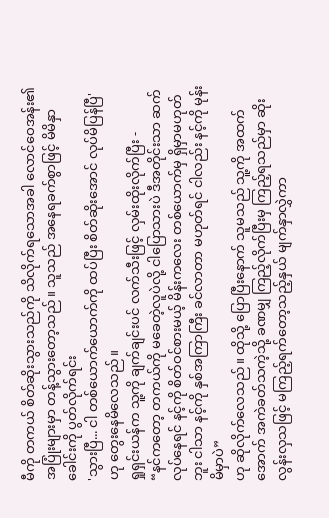မီကို တကယ် စိတ်ဆိုးသွားသည်ကို သိလိုက်ရသောအခါ လောင်ဝေအန်း၏ အပြုံးများမှာ တန့်သွားတော့သည်။ သူသည် အနေရခက်စွာဖြင့် မိမိနှာခေါင်းကို ပွတ်လိုက်ရင်း
'သွားပြီ... ငါ တစ်ယောက်ယောက်ကို ထပ်ပြီး စိတ်ဆိုးအောင် လုပ်မိပြန်ပြီ' ဟု တွေးနေမိလေသည်။
ရှုရှင်းယန်က သူ့ကို ချက်ချင်းပင် လက်သီးဖြင့် လှမ်းထိုးလိုက်ပြီး -
“နင်ကတော့ တကယ်ကို မခေတဲ့လူပဲလို့ ငါပြောသားပဲ ဒီအတိုင်းသာ ဆက်လုပ်နေရင် နင့်ကို စိတ်ဝင်စားမယ့် မိန်းကလေး တစ်ယောက်မှ ရှိမှာမဟုတ်ဘူး ငါသာ နင့်ကို နှစ်အကြာကြီး ခင်လာတာ မဟုတ်ရင် ငါလည်း နင့်ကို မုန်းမိမှာပဲ”
ဟု ဆိုလိုက်လေသည်။ ထိုသို့ ပြောပြီးနောက် သူမသည် သူ့ကို အထက်အောက် အကဲခတ်သကဲ့သို့ ခဏမျှ ကြည့်လိုက်ပြီးမှ ကြည့်ရသည်မှာ ဆိုးလွန်းလှသဖြင့် မကြည့်ရက်တော့သည့်နှယ် မျက်နှာလွှဲကာ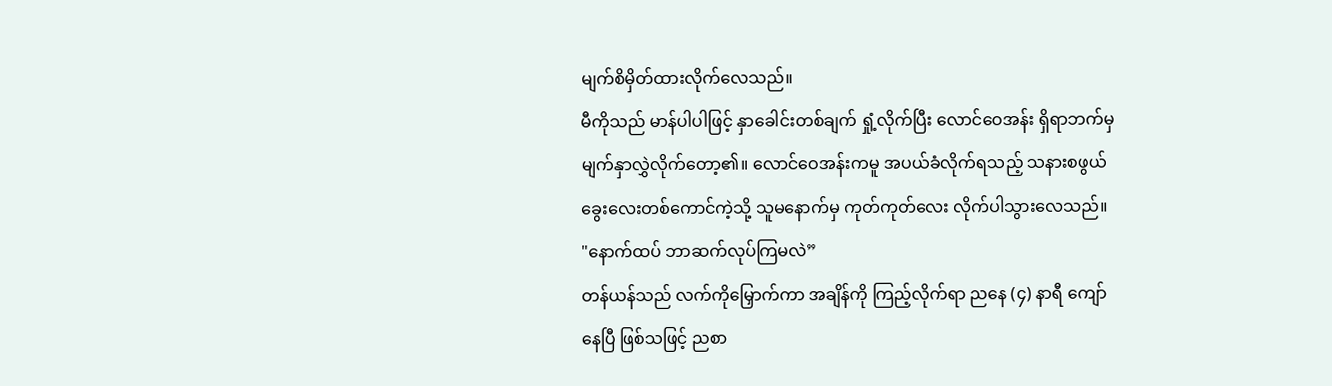မျက်စိမှိတ်ထားလိုက်လေသည်။
မီကိုသည် မာန်ပါပါဖြင့် နှာခေါင်းတစ်ချက် ရှုံ့လိုက်ပြီး လောင်ဝေအန်း ရှိရာဘက်မှ မျက်နှာလွှဲလိုက်တော့၏။ လောင်ဝေအန်းကမူ အပယ်ခံလိုက်ရသည့် သနားစဖွယ် ခွေးလေးတစ်ကောင်ကဲ့သို့ သူမနောက်မှ ကုတ်ကုတ်လေး လိုက်ပါသွားလေသည်။
"နောက်ထပ် ဘာဆက်လုပ်ကြမလဲ”
တန်ယန်သည် လက်ကိုမြှောက်ကာ အချိန်ကို ကြည့်လိုက်ရာ ညနေ (၄) နာရီ ကျော်နေပြီ ဖြစ်သဖြင့် ညစာ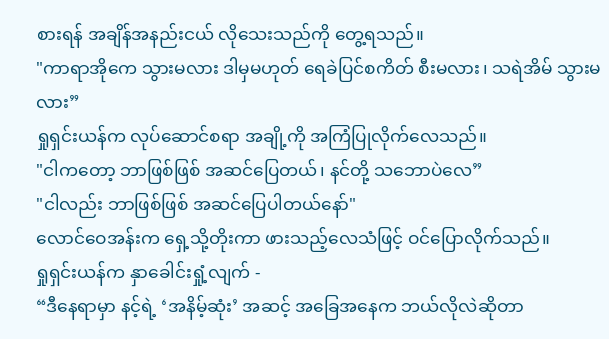စားရန် အချိန်အနည်းငယ် လိုသေးသည်ကို တွေ့ရသည်။
"ကာရာအိုကေ သွားမလား ဒါမှမဟုတ် ရေခဲပြင်စကိတ် စီးမလား၊ သရဲအိမ် သွားမလား”
ရှုရှင်းယန်က လုပ်ဆောင်စရာ အချို့ကို အကြံပြုလိုက်လေသည်။
"ငါကတော့ ဘာဖြစ်ဖြစ် အဆင်ပြေတယ်၊ နင်တို့ သဘောပဲလေ”
"ငါလည်း ဘာဖြစ်ဖြစ် အဆင်ပြေပါတယ်နော်"
လောင်ဝေအန်းက ရှေ့သို့တိုးကာ ဖားသည့်လေသံဖြင့် ဝင်ပြောလိုက်သည်။
ရှုရှင်းယန်က နှာခေါင်းရှုံ့လျက် -
“ဒီနေရာမှာ နင့်ရဲ့ ‘အနိမ့်ဆုံး’ အဆင့် အခြေအနေက ဘယ်လိုလဲဆိုတာ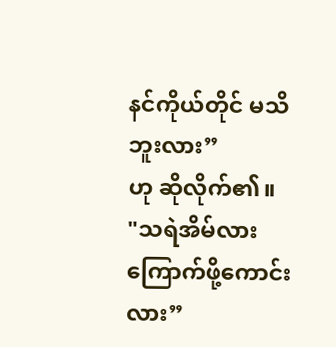နင်ကိုယ်တိုင် မသိဘူးလား”
ဟု ဆိုလိုက်၏။
"သရဲအိမ်လား ကြောက်ဖို့ကောင်းလား”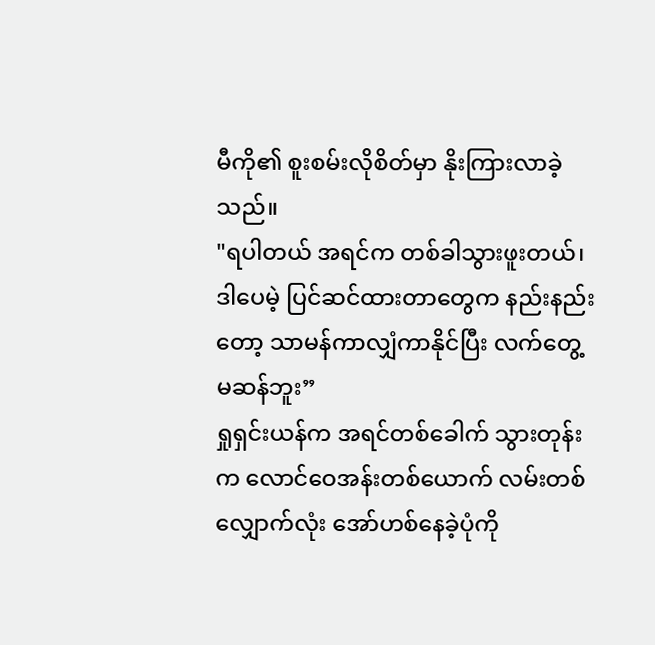မီကို၏ စူးစမ်းလိုစိတ်မှာ နိုးကြားလာခဲ့သည်။
"ရပါတယ် အရင်က တစ်ခါသွားဖူးတယ်၊ ဒါပေမဲ့ ပြင်ဆင်ထားတာတွေက နည်းနည်းတော့ သာမန်ကာလျှံကာနိုင်ပြီး လက်တွေ့မဆန်ဘူး”
ရှုရှင်းယန်က အရင်တစ်ခေါက် သွားတုန်းက လောင်ဝေအန်းတစ်ယောက် လမ်းတစ်လျှောက်လုံး အော်ဟစ်နေခဲ့ပုံကို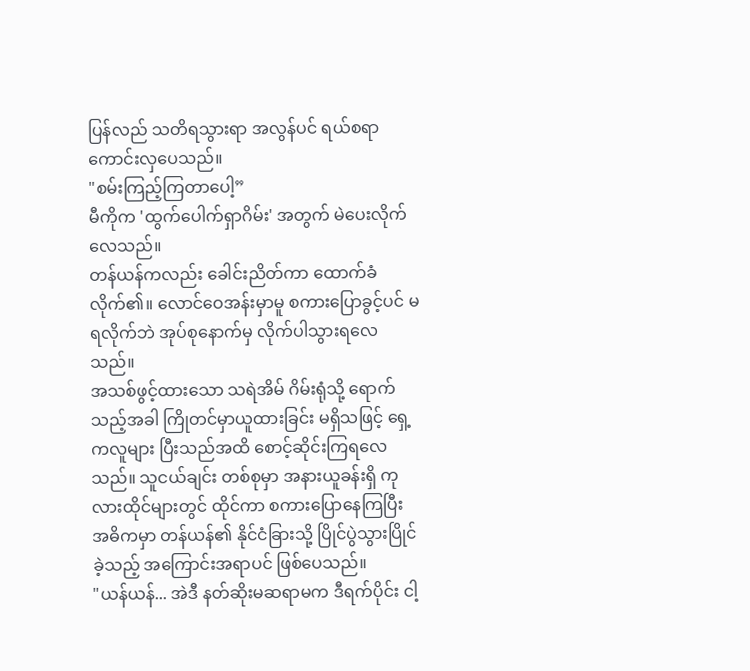ပြန်လည် သတိရသွားရာ အလွန်ပင် ရယ်စရာ ကောင်းလှပေသည်။
"စမ်းကြည့်ကြတာပေါ့”
မီကိုက 'ထွက်ပေါက်ရှာဂိမ်း' အတွက် မဲပေးလိုက်လေသည်။
တန်ယန်ကလည်း ခေါင်းညိတ်ကာ ထောက်ခံလိုက်၏။ လောင်ဝေအန်းမှာမူ စကားပြောခွင့်ပင် မရလိုက်ဘဲ အုပ်စုနောက်မှ လိုက်ပါသွားရလေသည်။
အသစ်ဖွင့်ထားသော သရဲအိမ် ဂိမ်းရုံသို့ ရောက်သည့်အခါ ကြိုတင်မှာယူထားခြင်း မရှိသဖြင့် ရှေ့ကလူများ ပြီးသည်အထိ စောင့်ဆိုင်းကြရလေသည်။ သူငယ်ချင်း တစ်စုမှာ အနားယူခန်းရှိ ကုလားထိုင်များတွင် ထိုင်ကာ စကားပြောနေကြပြီး အဓိကမှာ တန်ယန်၏ နိုင်ငံခြားသို့ ပြိုင်ပွဲသွားပြိုင်ခဲ့သည့် အကြောင်းအရာပင် ဖြစ်ပေသည်။
"ယန်ယန်... အဲဒီ နတ်ဆိုးမဆရာမက ဒီရက်ပိုင်း ငါ့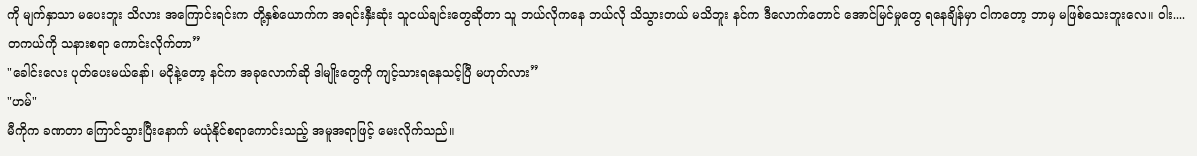ကို မျက်နှာသာ မပေးဘူး သိလား အကြောင်းရင်းက တို့နှစ်ယောက်က အရင်းနှီးဆုံး သူငယ်ချင်းတွေဆိုတာ သူ ဘယ်လိုကနေ ဘယ်လို သိသွားတယ် မသိဘူး နင်က ဒီလောက်တောင် အောင်မြင်မှုတွေ ရနေချိန်မှာ ငါကတော့ ဘာမှ မဖြစ်သေးဘူးလေ။ ဝါး.... တကယ်ကို သနားစရာ ကောင်းလိုက်တာ”
"ခေါင်းလေး ပုတ်ပေးမယ်နော်၊ မငိုနဲ့တော့ နင်က အခုလောက်ဆို ဒါမျိုးတွေကို ကျင့်သားရနေသင့်ပြီ မဟုတ်လား”
"ဟမ်"
မီကိုက ခဏတာ ကြောင်သွားပြီးနောက် မယုံနိုင်စရာကောင်းသည့် အမူအရာဖြင့် မေးလိုက်သည်။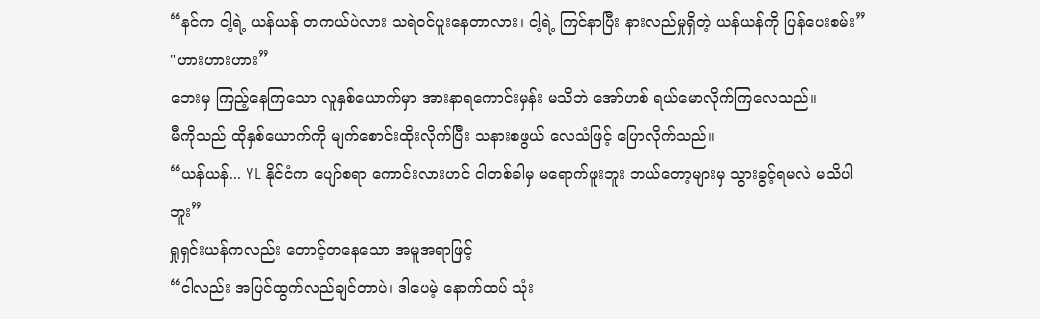“နင်က ငါ့ရဲ့ ယန်ယန် တကယ်ပဲလား သရဲဝင်ပူးနေတာလား၊ ငါ့ရဲ့ ကြင်နာပြီး နားလည်မှုရှိတဲ့ ယန်ယန်ကို ပြန်ပေးစမ်း”
"ဟားဟားဟား”
ဘေးမှ ကြည့်နေကြသော လူနှစ်ယောက်မှာ အားနာရကောင်းမှန်း မသိဘဲ အော်ဟစ် ရယ်မောလိုက်ကြလေသည်။
မီကိုသည် ထိုနှစ်ယောက်ကို မျက်စောင်းထိုးလိုက်ပြီး သနားစဖွယ် လေသံဖြင့် ပြောလိုက်သည်။
“ယန်ယန်... YL နိုင်ငံက ပျော်စရာ ကောင်းလားဟင် ငါတစ်ခါမှ မရောက်ဖူးဘူး ဘယ်တော့များမှ သွားခွင့်ရမလဲ မသိပါဘူး”
ရှုရှင်းယန်ကလည်း တောင့်တနေသော အမူအရာဖြင့်
“ငါလည်း အပြင်ထွက်လည်ချင်တာပဲ၊ ဒါပေမဲ့ နောက်ထပ် သုံး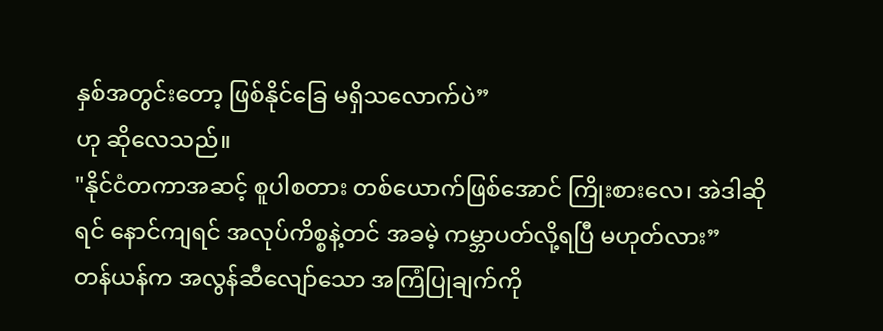နှစ်အတွင်းတော့ ဖြစ်နိုင်ခြေ မရှိသလောက်ပဲ”
ဟု ဆိုလေသည်။
"နိုင်ငံတကာအဆင့် စူပါစတား တစ်ယောက်ဖြစ်အောင် ကြိုးစားလေ၊ အဲဒါဆိုရင် နောင်ကျရင် အလုပ်ကိစ္စနဲ့တင် အခမဲ့ ကမ္ဘာပတ်လို့ရပြီ မဟုတ်လား”
တန်ယန်က အလွန်ဆီလျော်သော အကြံပြုချက်ကို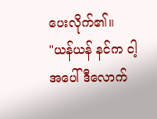ပေးလိုက်၏။
"ယန်ယန် နင်က ငါ့အပေါ် ဒီလောက်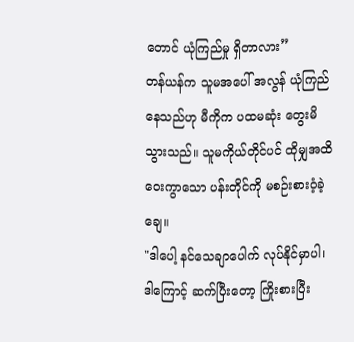တောင် ယုံကြည်မှု ရှိတာလား”
တန်ယန်က သူမအပေါ် အလွန် ယုံကြည်နေသည်ဟု မီကိုက ပထမဆုံး တွေးမိသွားသည်။ သူမကိုယ်တိုင်ပင် ထိုမျှအထိ ဝေးကွာသော ပန်းတိုင်ကို မစဉ်းစားဝံ့ခဲ့ချေ။
"ဒါပေါ့ နင်သေချာပေါက် လုပ်နိုင်မှာပါ၊ ဒါကြောင့် ဆက်ပြီးတော့ ကြိုးစားပြီး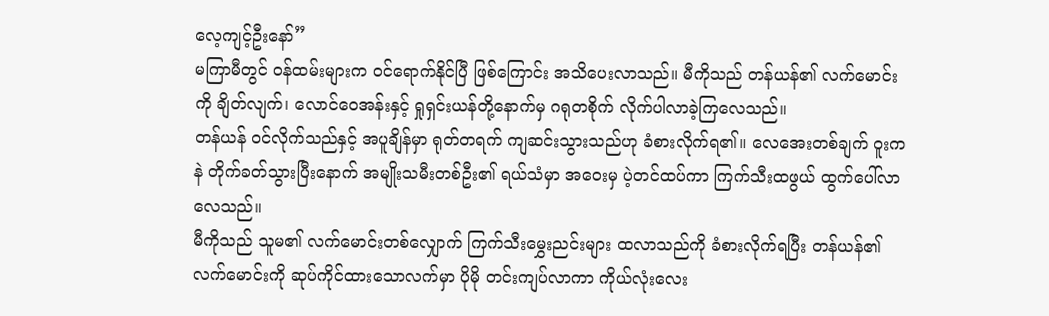လေ့ကျင့်ဦးနော်”
မကြာမီတွင် ဝန်ထမ်းများက ဝင်ရောက်နိုင်ပြီ ဖြစ်ကြောင်း အသိပေးလာသည်။ မီကိုသည် တန်ယန်၏ လက်မောင်းကို ချိတ်လျက်၊ လောင်ဝေအန်းနှင့် ရှုရှင်းယန်တို့နောက်မှ ဂရုတစိုက် လိုက်ပါလာခဲ့ကြလေသည်။
တန်ယန် ဝင်လိုက်သည်နှင့် အပူချိန်မှာ ရုတ်တရက် ကျဆင်းသွားသည်ဟု ခံစားလိုက်ရ၏။ လေအေးတစ်ချက် ဝူးကနဲ တိုက်ခတ်သွားပြီးနောက် အမျိုးသမီးတစ်ဦး၏ ရယ်သံမှာ အဝေးမှ ပဲ့တင်ထပ်ကာ ကြက်သီးထဖွယ် ထွက်ပေါ်လာလေသည်။
မီကိုသည် သူမ၏ လက်မောင်းတစ်လျှောက် ကြက်သီးမွှေးညင်းများ ထလာသည်ကို ခံစားလိုက်ရပြီး တန်ယန်၏ လက်မောင်းကို ဆုပ်ကိုင်ထားသောလက်မှာ ပိုမို တင်းကျပ်လာကာ ကိုယ်လုံးလေး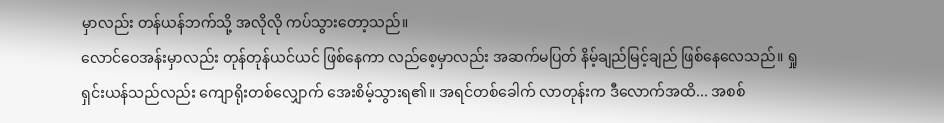မှာလည်း တန်ယန်ဘက်သို့ အလိုလို ကပ်သွားတော့သည်။
လောင်ဝေအန်းမှာလည်း တုန်တုန်ယင်ယင် ဖြစ်နေကာ လည်စေ့မှာလည်း အဆက်မပြတ် နိမ့်ချည်မြင့်ချည် ဖြစ်နေလေသည်။ ရှုရှင်းယန်သည်လည်း ကျောရိုးတစ်လျှောက် အေးစိမ့်သွားရ၏။ အရင်တစ်ခေါက် လာတုန်းက ဒီလောက်အထိ... အစစ်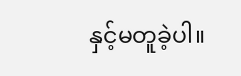နှင့်မတူခဲ့ပါ။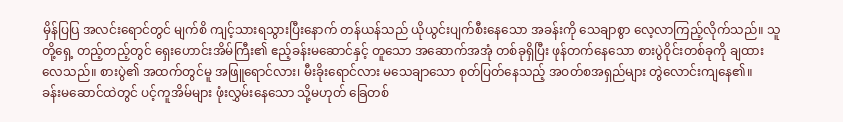မှိန်ပြပြ အလင်းရောင်တွင် မျက်စိ ကျင့်သားရသွားပြီးနောက် တန်ယန်သည် ယိုယွင်းပျက်စီးနေသော အခန်းကို သေချာစွာ လေ့လာကြည့်လိုက်သည်။ သူတို့ရှေ့ တည့်တည့်တွင် ရှေးဟောင်းအိမ်ကြီး၏ ဧည့်ခန်းမဆောင်နှင့် တူသော အဆောက်အအုံ တစ်ခုရှိပြီး ဖုန်တက်နေသော စားပွဲဝိုင်းတစ်ခုကို ချထားလေသည်။ စားပွဲ၏ အထက်တွင်မူ အဖြူရောင်လား၊ မီးခိုးရောင်လား မသေချာသော စုတ်ပြတ်နေသည့် အဝတ်စအရှည်များ တွဲလောင်းကျနေ၏။
ခန်းမဆောင်ထဲတွင် ပင့်ကူအိမ်များ ဖုံးလွှမ်းနေသော သို့မဟုတ် ခြေတစ်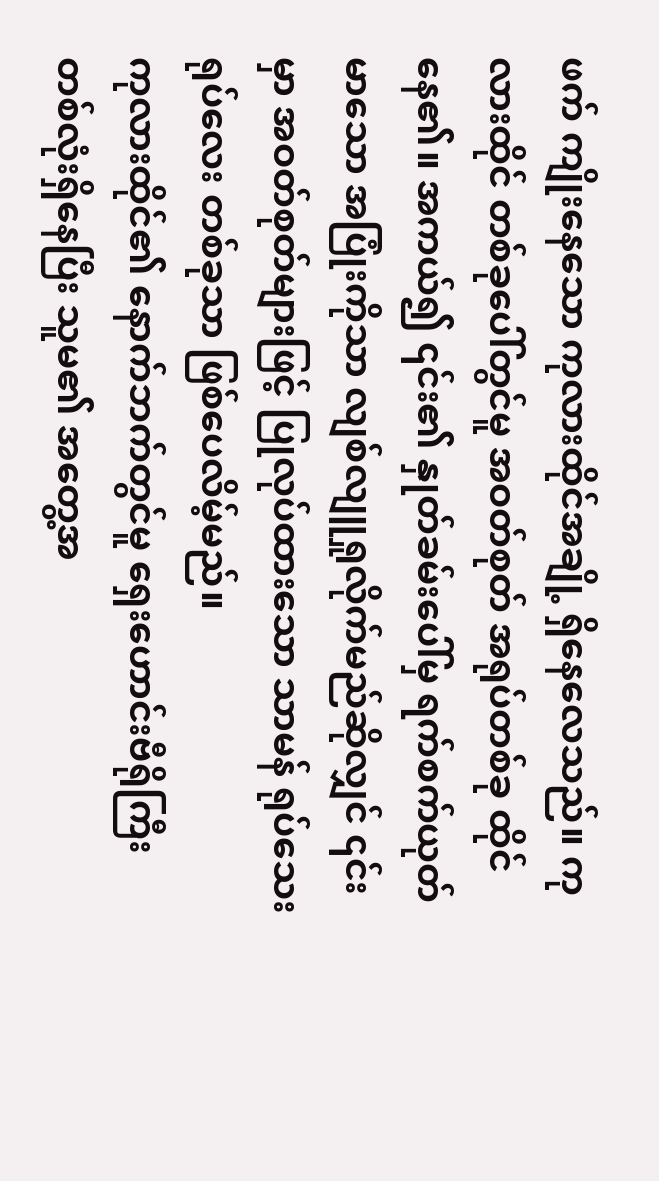ဖက် ကျိုးနေသော ကုလားထိုင်အချို့ ရှိနေလေသည်။ ကုလားထိုင် တစ်ခုပေါ်တွင်မူ အဝတ်စုတ် အရုပ်တစ်ခု ထိုင်နေ၏။ အကယ်၍ ၎င်း၏ နှုတ်ခမ်းပေါ်မှ ရက်စက်ယုတ်မာသော အပြုံးကိုသာ လျစ်လျူရှုလိုက်မည်ဆိုလျှင် ၎င်းမှာ အဝတ်စုတ်များဖြင့် ပြုလုပ်ထားသော သာမန် ရုပ်သေးရုပ်လေး တစ်ခုသာ ဖြစ်ပေလိမ့်မည်။
ကုလားထိုင်၏ နောက်ဘက်တွင်မူ ရှေးဟောင်းဗီရိုကြီး တစ်လုံးရှိနေပြီး သူမ၏ အတွေ့အ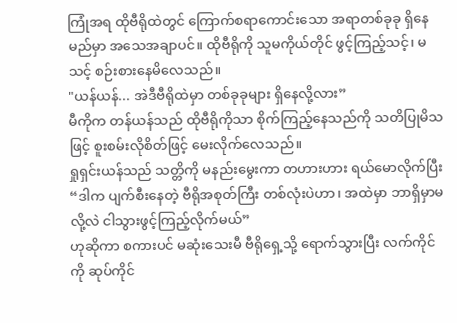ကြုံအရ ထိုဗီရိုထဲတွင် ကြောက်စရာကောင်းသော အရာတစ်ခုခု ရှိနေမည်မှာ အသေအချာပင်။ ထိုဗီရိုကို သူမကိုယ်တိုင် ဖွင့်ကြည့်သင့်၊ မသင့် စဉ်းစားနေမိလေသည်။
"ယန်ယန်... အဲဒီဗီရိုထဲမှာ တစ်ခုခုများ ရှိနေလို့လား”
မီကိုက တန်ယန်သည် ထိုဗီရိုကိုသာ စိုက်ကြည့်နေသည်ကို သတိပြုမိသဖြင့် စူးစမ်းလိုစိတ်ဖြင့် မေးလိုက်လေသည်။
ရှုရှင်းယန်သည် သတ္တိကို မနည်းမွေးကာ တဟားဟား ရယ်မောလိုက်ပြီး
“ဒါက ပျက်စီးနေတဲ့ ဗီရိုအစုတ်ကြီး တစ်လုံးပဲဟာ၊ အထဲမှာ ဘာရှိမှာမလို့လဲ ငါသွားဖွင့်ကြည့်လိုက်မယ်”
ဟုဆိုကာ စကားပင် မဆုံးသေးမီ ဗီရိုရှေ့သို့ ရောက်သွားပြီး လက်ကိုင်ကို ဆုပ်ကိုင်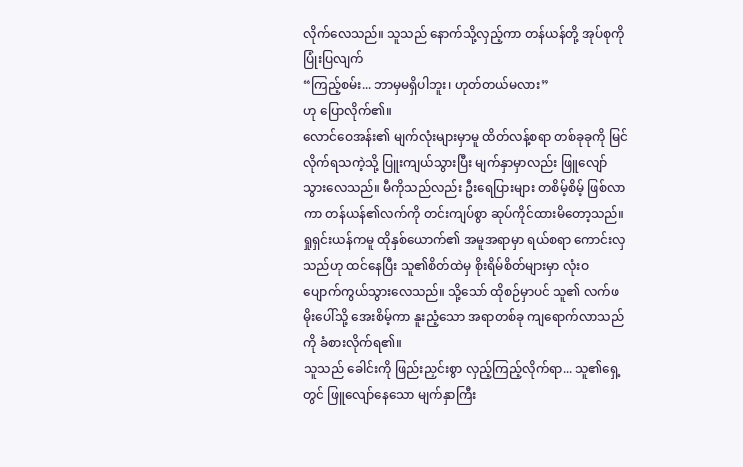လိုက်လေသည်။ သူသည် နောက်သို့လှည့်ကာ တန်ယန်တို့ အုပ်စုကို ပြုံးပြလျက်
“ကြည့်စမ်း... ဘာမှမရှိပါဘူး၊ ဟုတ်တယ်မလား”
ဟု ပြောလိုက်၏။
လောင်ဝေအန်း၏ မျက်လုံးများမှာမူ ထိတ်လန့်စရာ တစ်ခုခုကို မြင်လိုက်ရသကဲ့သို့ ပြူးကျယ်သွားပြီး မျက်နှာမှာလည်း ဖြူလျော်သွားလေသည်။ မီကိုသည်လည်း ဦးရေပြားများ တစိမ့်စိမ့် ဖြစ်လာကာ တန်ယန်၏လက်ကို တင်းကျပ်စွာ ဆုပ်ကိုင်ထားမိတော့သည်။
ရှုရှင်းယန်ကမူ ထိုနှစ်ယောက်၏ အမူအရာမှာ ရယ်စရာ ကောင်းလှသည်ဟု ထင်နေပြီး သူ၏စိတ်ထဲမှ စိုးရိမ်စိတ်များမှာ လုံးဝ ပျောက်ကွယ်သွားလေသည်။ သို့သော် ထိုစဉ်မှာပင် သူ၏ လက်ဖမိုးပေါ်သို့ အေးစိမ့်ကာ နူးညံ့သော အရာတစ်ခု ကျရောက်လာသည်ကို ခံစားလိုက်ရ၏။
သူသည် ခေါင်းကို ဖြည်းညှင်းစွာ လှည့်ကြည့်လိုက်ရာ... သူ၏ရှေ့တွင် ဖြူလျော်နေသော မျက်နှာကြီး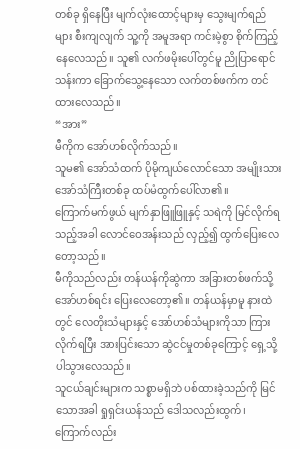တစ်ခု ရှိနေပြီး မျက်လုံးထောင့်များမှ သွေးမျက်ရည်များ စီးကျလျက် သူ့ကို အမူအရာ ကင်းမဲ့စွာ စိုက်ကြည့်နေလေသည်။ သူ၏ လက်ဖမိုးပေါ်တွင်မူ ညိုပြာရောင်သန်းကာ ခြောက်သွေ့နေသော လက်တစ်ဖက်က တင်ထားလေသည်။
“အား”
မီကိုက အော်ဟစ်လိုက်သည်။
သူမ၏ အော်သံထက် ပိုမိုကျယ်လောင်သော အမျိုးသား အော်သံကြီးတစ်ခု ထပ်မံထွက်ပေါ်လာ၏။
ကြောက်မက်ဖွယ် မျက်နှာဖြူဖြူနှင့် သရဲကို မြင်လိုက်ရသည့်အခါ လောင်ဝေအန်းသည် လှည့်၍ ထွက်ပြေးလေတော့သည်။
မီကိုသည်လည်း တန်ယန်ကိုဆွဲကာ အခြားတစ်ဖက်သို့ အော်ဟစ်ရင်း ပြေးလေတော့၏။ တန်ယန်မှာမူ နားထဲတွင် လေတိုးသံများနှင့် အော်ဟစ်သံများကိုသာ ကြားလိုက်ရပြီး အားပြင်းသော ဆွဲငင်မှုတစ်ခုကြောင့် ရှေ့သို့ ပါသွားလေသည်။
သူငယ်ချင်းများက သစ္စာမရှိဘဲ ပစ်ထားခဲ့သည်ကို မြင်သောအခါ ရှုရှင်းယန်သည် ဒေါသလည်းထွက်၊ ကြောက်လည်း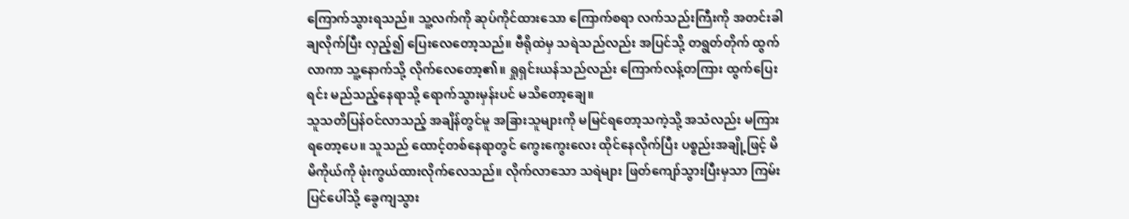ကြောက်သွားရသည်။ သူ့လက်ကို ဆုပ်ကိုင်ထားသော ကြောက်စရာ လက်သည်းကြီးကို အတင်းခါချလိုက်ပြီး လှည့်၍ ပြေးလေတော့သည်။ ဗီရိုထဲမှ သရဲသည်လည်း အပြင်သို့ တရွတ်တိုက် ထွက်လာကာ သူ့နောက်သို့ လိုက်လေတော့၏။ ရှုရှင်းယန်သည်လည်း ကြောက်လန့်တကြား ထွက်ပြေးရင်း မည်သည့်နေရာသို့ ရောက်သွားမှန်းပင် မသိတော့ချေ။
သူသတိပြန်ဝင်လာသည့် အချိန်တွင်မူ အခြားသူများကို မမြင်ရတော့သကဲ့သို့ အသံလည်း မကြားရတော့ပေ။ သူသည် ထောင့်တစ်နေရာတွင် ကွေးကွေးလေး ထိုင်နေလိုက်ပြီး ပစ္စည်းအချို့ဖြင့် မိမိကိုယ်ကို ဖုံးကွယ်ထားလိုက်လေသည်။ လိုက်လာသော သရဲများ ဖြတ်ကျော်သွားပြီးမှသာ ကြမ်းပြင်ပေါ်သို့ ခွေကျသွား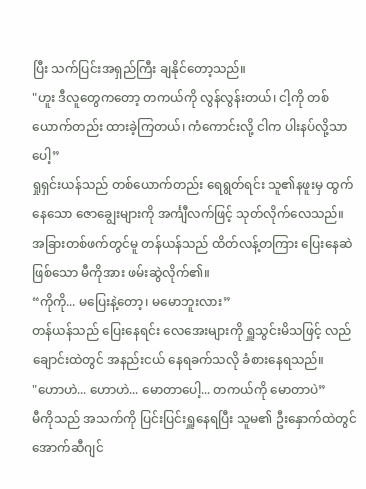ပြီး သက်ပြင်းအရှည်ကြီး ချနိုင်တော့သည်။
"ဟူး ဒီလူတွေကတော့ တကယ်ကို လွန်လွန်းတယ်၊ ငါ့ကို တစ်ယောက်တည်း ထားခဲ့ကြတယ်၊ ကံကောင်းလို့ ငါက ပါးနပ်လို့သာပေါ့”
ရှုရှင်းယန်သည် တစ်ယောက်တည်း ရေရွတ်ရင်း သူ၏နဖူးမှ ထွက်နေသော ဇောချွေးများကို အင်္ကျီလက်ဖြင့် သုတ်လိုက်လေသည်။
အခြားတစ်ဖက်တွင်မူ တန်ယန်သည် ထိတ်လန့်တကြား ပြေးနေဆဲဖြစ်သော မီကိုအား ဖမ်းဆွဲလိုက်၏။
“ကိုကို... မပြေးနဲ့တော့၊ မမောဘူးလား”
တန်ယန်သည် ပြေးနေရင်း လေအေးများကို ရှူသွင်းမိသဖြင့် လည်ချောင်းထဲတွင် အနည်းငယ် နေရခက်သလို ခံစားနေရသည်။
"ဟောဟဲ... ဟောဟဲ... မောတာပေါ့... တကယ်ကို မောတာပဲ”
မီကိုသည် အသက်ကို ပြင်းပြင်းရှူနေရပြီး သူမ၏ ဦးနှောက်ထဲတွင် အောက်ဆီဂျင်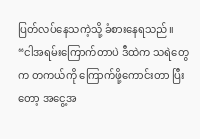ပြတ်လပ်နေသကဲ့သို့ ခံစားနေရသည်။
“ငါအရမ်းကြောက်တာပဲ ဒီထဲက သရဲတွေက တကယ်ကို ကြောက်ဖို့ကောင်းတာ ပြီးတော့ အငွေ့အ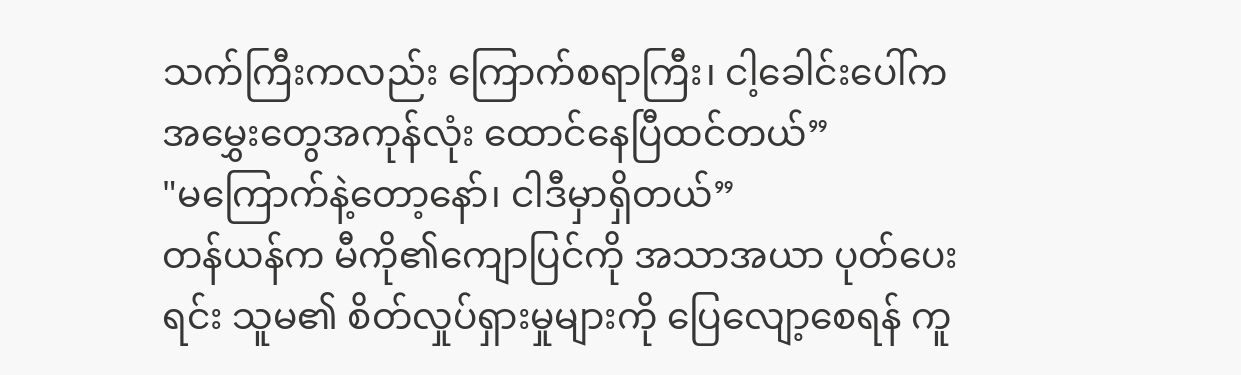သက်ကြီးကလည်း ကြောက်စရာကြီး၊ ငါ့ခေါင်းပေါ်က အမွှေးတွေအကုန်လုံး ထောင်နေပြီထင်တယ်”
"မကြောက်နဲ့တော့နော်၊ ငါဒီမှာရှိတယ်”
တန်ယန်က မီကို၏ကျောပြင်ကို အသာအယာ ပုတ်ပေးရင်း သူမ၏ စိတ်လှုပ်ရှားမှုများကို ပြေလျော့စေရန် ကူ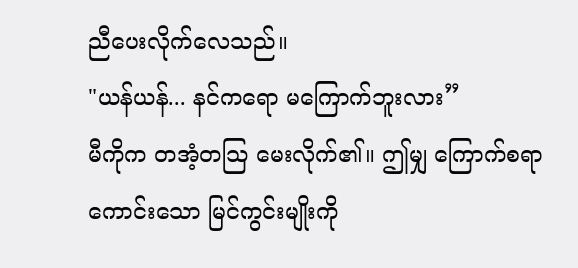ညီပေးလိုက်လေသည်။
"ယန်ယန်... နင်ကရော မကြောက်ဘူးလား”
မီကိုက တအံ့တသြ မေးလိုက်၏။ ဤမျှ ကြောက်စရာကောင်းသော မြင်ကွင်းမျိုးကို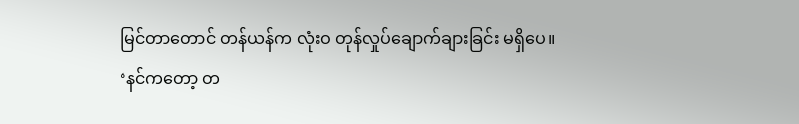မြင်တာတောင် တန်ယန်က လုံးဝ တုန်လှုပ်ချောက်ချားခြင်း မရှိပေ။
‘နင်ကတော့ တ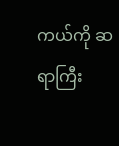ကယ်ကို ဆရာကြီး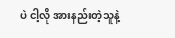ပဲ ငါ့လို အားနည်းတဲ့သူနဲ့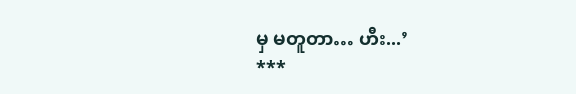မှ မတူတာ… ဟီး...’
***